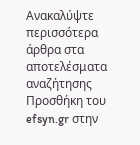Ανακαλύψτε περισσότερα άρθρα στα αποτελέσματα αναζήτησης
Προσθήκη του efsyn.gr στην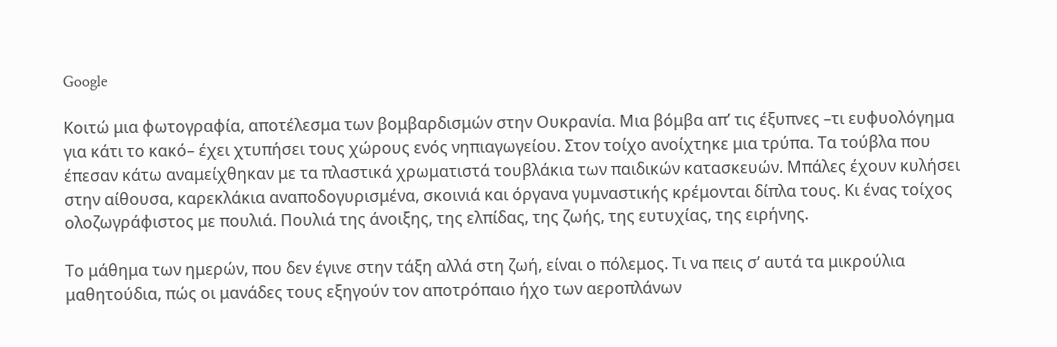Google

Κοιτώ μια φωτογραφία, αποτέλεσμα των βομβαρδισμών στην Ουκρανία. Μια βόμβα απ’ τις έξυπνες –τι ευφυολόγημα για κάτι το κακό– έχει χτυπήσει τους χώρους ενός νηπιαγωγείου. Στον τοίχο ανοίχτηκε μια τρύπα. Τα τούβλα που έπεσαν κάτω αναμείχθηκαν με τα πλαστικά χρωματιστά τουβλάκια των παιδικών κατασκευών. Μπάλες έχουν κυλήσει στην αίθουσα, καρεκλάκια αναποδογυρισμένα, σκοινιά και όργανα γυμναστικής κρέμονται δίπλα τους. Κι ένας τοίχος ολοζωγράφιστος με πουλιά. Πουλιά της άνοιξης, της ελπίδας, της ζωής, της ευτυχίας, της ειρήνης.

Το μάθημα των ημερών, που δεν έγινε στην τάξη αλλά στη ζωή, είναι ο πόλεμος. Τι να πεις σ’ αυτά τα μικρούλια μαθητούδια, πώς οι μανάδες τους εξηγούν τον αποτρόπαιο ήχο των αεροπλάνων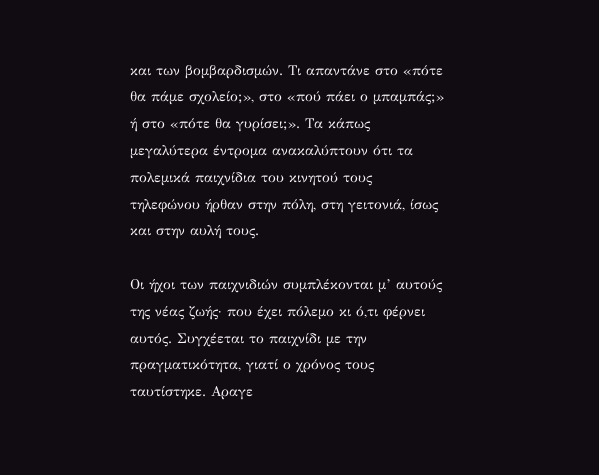και των βομβαρδισμών. Τι απαντάνε στο «πότε θα πάμε σχολείο;», στο «πού πάει ο μπαμπάς;» ή στο «πότε θα γυρίσει;». Τα κάπως μεγαλύτερα έντρομα ανακαλύπτουν ότι τα πολεμικά παιχνίδια του κινητού τους τηλεφώνου ήρθαν στην πόλη, στη γειτονιά, ίσως και στην αυλή τους.

Οι ήχοι των παιχνιδιών συμπλέκονται μ’ αυτούς της νέας ζωής· που έχει πόλεμο κι ό,τι φέρνει αυτός. Συγχέεται το παιχνίδι με την πραγματικότητα, γιατί ο χρόνος τους ταυτίστηκε. Αραγε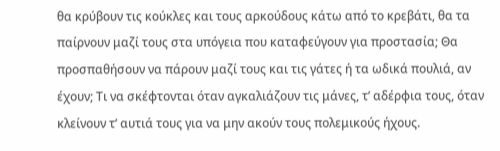θα κρύβουν τις κούκλες και τους αρκούδους κάτω από το κρεβάτι, θα τα παίρνουν μαζί τους στα υπόγεια που καταφεύγουν για προστασία; Θα προσπαθήσουν να πάρουν μαζί τους και τις γάτες ή τα ωδικά πουλιά, αν έχουν; Τι να σκέφτονται όταν αγκαλιάζουν τις μάνες, τ’ αδέρφια τους, όταν κλείνουν τ’ αυτιά τους για να μην ακούν τους πολεμικούς ήχους.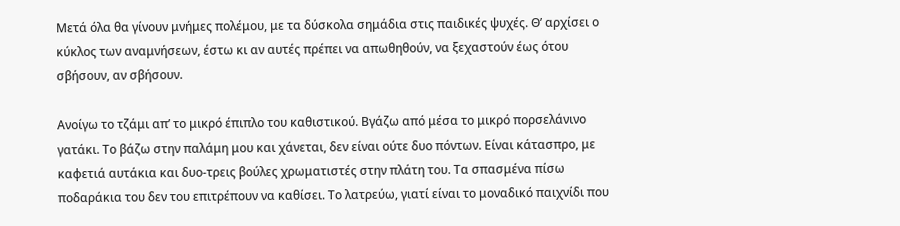Μετά όλα θα γίνουν μνήμες πολέμου, με τα δύσκολα σημάδια στις παιδικές ψυχές. Θ’ αρχίσει ο κύκλος των αναμνήσεων, έστω κι αν αυτές πρέπει να απωθηθούν, να ξεχαστούν έως ότου σβήσουν, αν σβήσουν.

Ανοίγω το τζάμι απ’ το μικρό έπιπλο του καθιστικού. Βγάζω από μέσα το μικρό πορσελάνινο γατάκι. Το βάζω στην παλάμη μου και χάνεται, δεν είναι ούτε δυο πόντων. Είναι κάτασπρο, με καφετιά αυτάκια και δυο-τρεις βούλες χρωματιστές στην πλάτη του. Τα σπασμένα πίσω ποδαράκια του δεν του επιτρέπουν να καθίσει. Το λατρεύω, γιατί είναι το μοναδικό παιχνίδι που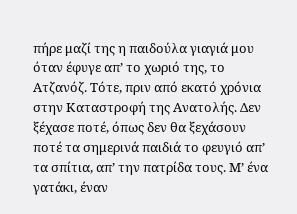πήρε μαζί της η παιδούλα γιαγιά μου όταν έφυγε απ’ το χωριό της, το Ατζανόζ. Τότε, πριν από εκατό χρόνια στην Καταστροφή της Ανατολής. Δεν ξέχασε ποτέ, όπως δεν θα ξεχάσουν ποτέ τα σημερινά παιδιά το φευγιό απ’ τα σπίτια, απ’ την πατρίδα τους. Μ’ ένα γατάκι, έναν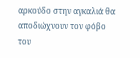αρκούδο στην αγκαλιά θα αποδιώχνουν τον φόβο του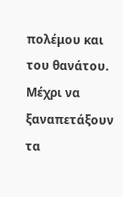πολέμου και του θανάτου. Μέχρι να ξαναπετάξουν τα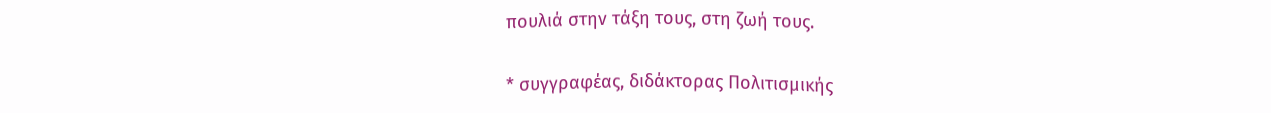πουλιά στην τάξη τους, στη ζωή τους.

* συγγραφέας, διδάκτορας Πολιτισμικής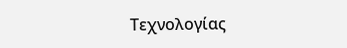Τεχνολογίας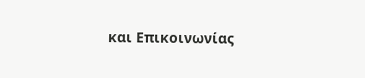και Επικοινωνίας